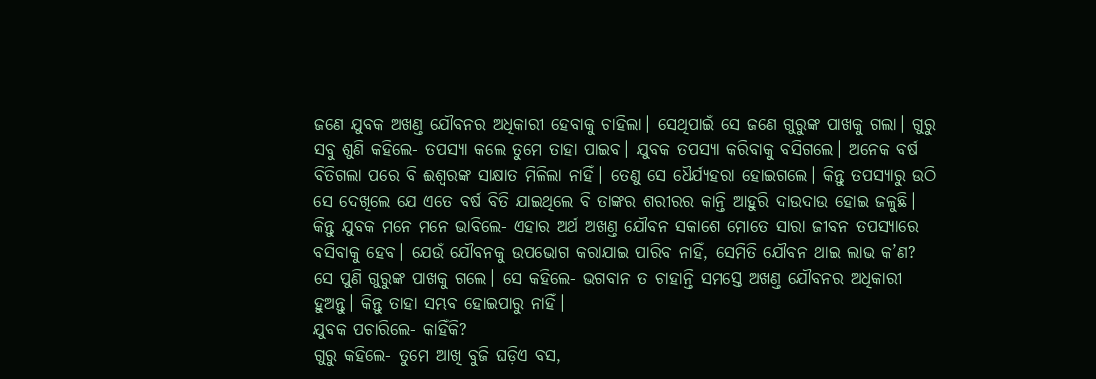ଜଣେ ଯୁବକ ଅଖଣ୍ତ ଯୌବନର ଅଧିକାରୀ ହେବାକୁ ଚାହିଲା। ସେଥିପାଇଁ ସେ ଜଣେ ଗୁରୁଙ୍କ ପାଖକୁ ଗଲା। ଗୁରୁ ସବୁ ଶୁଣି କହିଲେ- ତପସ୍ୟା କଲେ ତୁମେ ତାହା ପାଇବ। ଯୁବକ ତପସ୍ୟା କରିବାକୁ ବସିଗଲେ। ଅନେକ ବର୍ଷ ବିତିଗଲା ପରେ ବି ଈଶ୍ବରଙ୍କ ସାକ୍ଷାତ ମିଳିଲା ନାହିଁ। ତେଣୁ ସେ ଧୈର୍ଯ୍ୟହରା ହୋଇଗଲେ। କିନ୍ତୁ ତପସ୍ୟାରୁ ଉଠି ସେ ଦେଖିଲେ ଯେ ଏତେ ବର୍ଷ ବିତି ଯାଇଥିଲେ ବି ତାଙ୍କର ଶରୀରର କାନ୍ତି ଆହୁରି ଦାଉଦାଉ ହୋଇ ଜଳୁଛି। କିନ୍ତୁ ଯୁବକ ମନେ ମନେ ଭାବିଲେ- ଏହାର ଅର୍ଥ ଅଖଣ୍ତ ଯୌବନ ସକାଶେ ମୋତେ ସାରା ଜୀବନ ତପସ୍ୟାରେ ବସିବାକୁ ହେବ। ଯେଉଁ ଯୌବନକୁ ଉପଭୋଗ କରାଯାଇ ପାରିବ ନାହିଁ, ସେମିତି ଯୌବନ ଥାଇ ଲାଭ କ’ଣ?
ସେ ପୁଣି ଗୁରୁଙ୍କ ପାଖକୁ ଗଲେ। ସେ କହିଲେ- ଭଗବାନ ତ ଚାହାନ୍ତି ସମସ୍ତେ ଅଖଣ୍ତ ଯୌବନର ଅଧିକାରୀ ହୁଅନ୍ତୁ। କିନ୍ତୁ ତାହା ସମ୍ଭବ ହୋଇପାରୁ ନାହିଁ।
ଯୁବକ ପଚାରିଲେ- କାହିଁକି?
ଗୁରୁ କହିଲେ- ତୁମେ ଆଖି ବୁଜି ଘଡ଼ିଏ ବସ,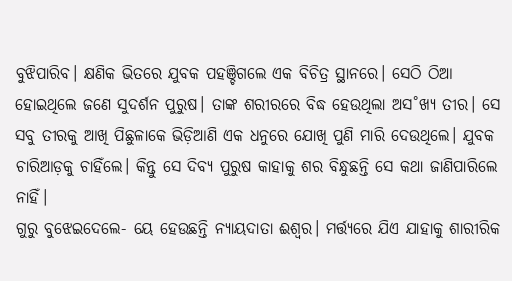ବୁଝିପାରିବ। କ୍ଷଣିକ ଭିତରେ ଯୁବକ ପହଞ୍ଚିଗଲେ ଏକ ବିଚିତ୍ର ସ୍ଥାନରେ। ସେଠି ଠିଆ ହୋଇଥିଲେ ଜଣେ ସୁଦର୍ଶନ ପୁରୁଷ। ତାଙ୍କ ଶରୀରରେ ବିଦ୍ଧ ହେଉଥିଲା ଅସ˚ଖ୍ୟ ତୀର। ସେ ସବୁ ତୀରକୁ ଆଖି ପିଛୁଳାକେ ଭିଡ଼ିଆଣି ଏକ ଧନୁରେ ଯୋଖି ପୁଣି ମାରି ଦେଉଥିଲେ। ଯୁବକ ଚାରିଆଡ଼କୁ ଚାହିଁଲେ। କିନ୍ତୁ ସେ ଦିବ୍ୟ ପୁରୁଷ କାହାକୁ ଶର ବିନ୍ଧୁଛନ୍ତି ସେ କଥା ଜାଣିପାରିଲେ ନାହିଁ।
ଗୁରୁ ବୁଝେଇଦେଲେ- ୟେ ହେଉଛନ୍ତି ନ୍ୟାୟଦାତା ଈଶ୍ବର। ମର୍ତ୍ତ୍ୟରେ ଯିଏ ଯାହାକୁ ଶାରୀରିକ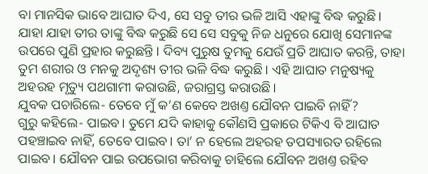ବା ମାନସିକ ଭାବେ ଆଘାତ ଦିଏ, ସେ ସବୁ ତୀର ଭଳି ଆସି ଏହାଙ୍କୁ ବିଦ୍ଧ କରୁଛି। ଯାହା ଯାହା ତୀର ତାଙ୍କୁ ବିଦ୍ଧ କରୁଛି ସେ ସେ ସବୁକୁ ନିଜ ଧନୁରେ ଯୋଖି ସେମାନଙ୍କ ଉପରେ ପୁଣି ପ୍ରହାର କରୁଛନ୍ତି। ଦିବ୍ୟ ପୁରୁଷ ତୁମକୁ ଯେଉଁ ପ୍ରତି ଆଘାତ କରନ୍ତି, ତାହା ତୁମ ଶରୀର ଓ ମନକୁ ଅଦୃଶ୍ୟ ତୀର ଭଳି ବିଦ୍ଧ କରୁଛି। ଏହି ଆଘାତ ମନୁଷ୍ୟକୁ ଅହରହ ମୃତ୍ୟୁ ପଥଗାମୀ କରାଉଛି, ଜରାଗ୍ରସ୍ତ କରାଉଛି।
ଯୁବକ ପଚାରିଲେ- ତେବେ ମୁଁ କ’ଣ କେବେ ଅଖଣ୍ତ ଯୌବନ ପାଇବି ନାହିଁ?
ଗୁରୁ କହିଲେ- ପାଇବ। ତୁମେ ଯଦି କାହାକୁ କୌଣସି ପ୍ରକାରେ ଟିକିଏ ବି ଆଘାତ ପହଞ୍ଚାଇବ ନାହିଁ, ତେବେ ପାଇବ। ତା’ ନ ହେଲେ ଅହରହ ତପସ୍ୟାରତ ରହିଲେ ପାଇବ। ଯୌବନ ପାଇ ଉପଭୋଗ କରିବାକୁ ଚାହିଲେ ଯୌବନ ଅଖଣ୍ତ ରହିବ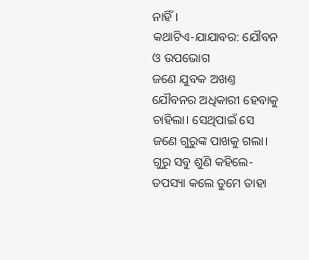ନାହିଁ।
କଥାଟିଏ-ଯାଯାବର: ଯୌବନ ଓ ଉପଭୋଗ
ଜଣେ ଯୁବକ ଅଖଣ୍ତ ଯୌବନର ଅଧିକାରୀ ହେବାକୁ ଚାହିଲା। ସେଥିପାଇଁ ସେ ଜଣେ ଗୁରୁଙ୍କ ପାଖକୁ ଗଲା। ଗୁରୁ ସବୁ ଶୁଣି କହିଲେ- ତପସ୍ୟା କଲେ ତୁମେ ତାହା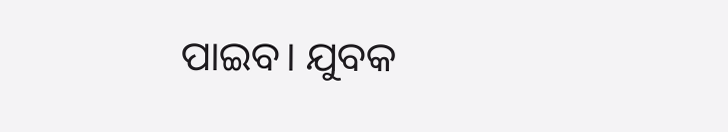ପାଇବ। ଯୁବକ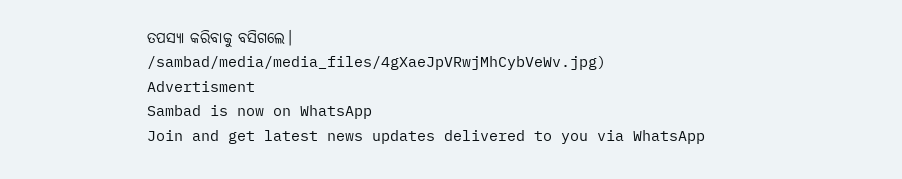ତପସ୍ୟା କରିବାକୁ ବସିଗଲେ।
/sambad/media/media_files/4gXaeJpVRwjMhCybVeWv.jpg)
Advertisment
Sambad is now on WhatsApp
Join and get latest news updates delivered to you via WhatsApp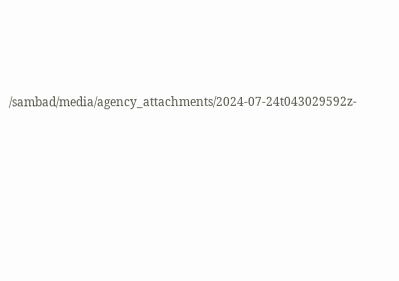/sambad/media/agency_attachments/2024-07-24t043029592z-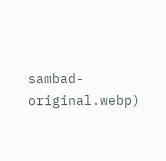sambad-original.webp)